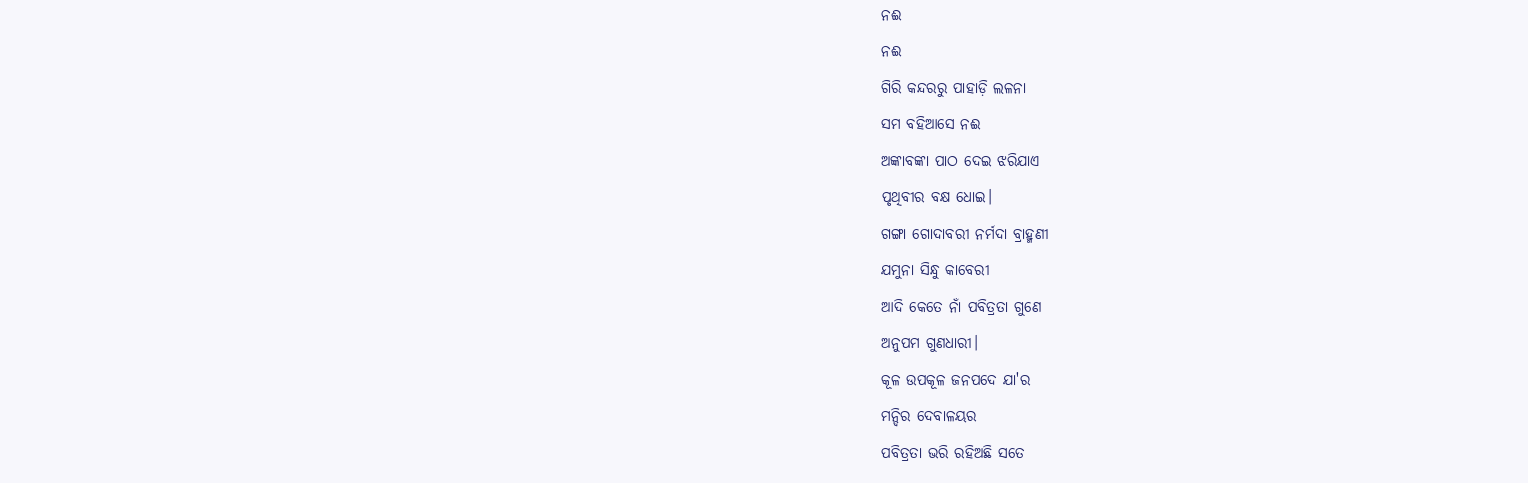ନଈ
ନଈ
ଗିରି କନ୍ଦରରୁ ପାହାଡ଼ି ଲଳନା
ସମ ବହିଆସେ ନଈ
ଅଙ୍କାବଙ୍କା ପାଠ ଦେଇ ଝରିଯାଏ
ପୃଥିବୀର ବକ୍ଷ ଧୋଇ।
ଗଙ୍ଗା ଗୋଦାବରୀ ନର୍ମଦା ବ୍ରାହ୍ମଣୀ
ଯମୁନା ସିନ୍ଧୁ କାବେରୀ
ଆଦି କେତେ ନାଁ ପବିତ୍ରତା ଗୁଣେ
ଅନୁପମ ଗୁଣଧାରୀ।
କୂଳ ଉପକୂଳ ଜନପଦେ ଯା'ର
ମନ୍ଦିର ଦେବାଳୟର
ପବିତ୍ରତା ଭରି ରହିଅଛି ସତେ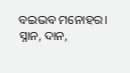ବଇଭବ ମନୋହର।
ସ୍ନାନ, ଦାନ,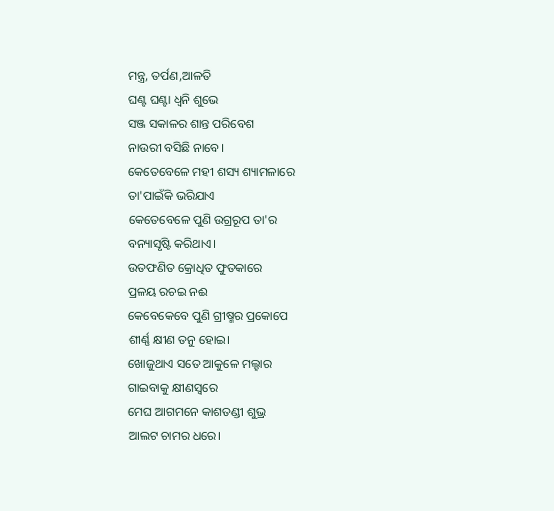ମନ୍ତ୍ର, ତର୍ପଣ,ଆଳତି
ଘଣ୍ଟ ଘଣ୍ଟା ଧ୍ୱନି ଶୁଭେ
ସଞ୍ଜ ସକାଳର ଶାନ୍ତ ପରିବେଶ
ନାଉରୀ ବସିଛି ନାବେ।
କେତେବେଳେ ମହୀ ଶସ୍ୟ ଶ୍ୟାମଳାରେ
ତା'ପାଇଁକି ଭରିଯାଏ
କେତେବେଳେ ପୁଣି ଉଗ୍ରରୂପ ତା'ର
ବନ୍ୟାସୃଷ୍ଟି କରିଥାଏ।
ଉତଫଣିତ କ୍ରୋଧିତ ଫୁତକାରେ
ପ୍ରଳୟ ରଚଇ ନଈ
କେବେକେବେ ପୁଣି ଗ୍ରୀଷ୍ମର ପ୍ରକୋପେ
ଶୀର୍ଣ୍ଣ କ୍ଷୀଣ ତନୁ ହୋଇ।
ଖୋଜୁଥାଏ ସତେ ଆକୁଳେ ମଲ୍ହାର
ଗାଇବାକୁ କ୍ଷୀଣସ୍ୱରେ
ମେଘ ଆଗମନେ କାଶତଣ୍ଡୀ ଶୁଭ୍ର
ଆଲଟ ଚାମର ଧରେ।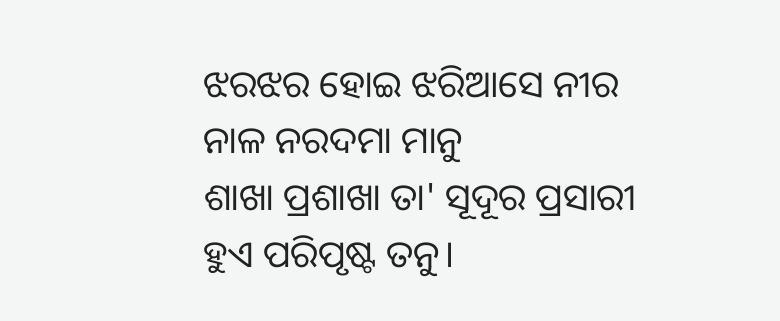ଝରଝର ହୋଇ ଝରିଆସେ ନୀର
ନାଳ ନରଦମା ମାନୁ
ଶାଖା ପ୍ରଶାଖା ତା' ସୂଦୂର ପ୍ରସାରୀ
ହୁଏ ପରିପୃଷ୍ଟ ତନୁ।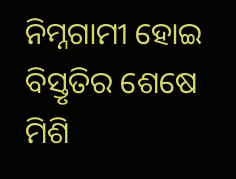ନିମ୍ନଗାମୀ ହୋଇ ବିସ୍ତୃତିର ଶେଷେ
ମିଶି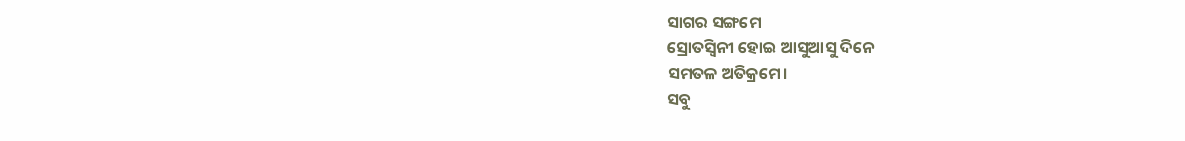ସାଗର ସଙ୍ଗମେ
ସ୍ରୋତସ୍ୱିନୀ ହୋଇ ଆସୁଆସୁ ଦିନେ
ସମତଳ ଅତିକ୍ରମେ।
ସବୁ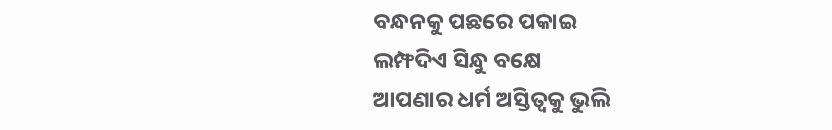ବନ୍ଧନକୁ ପଛରେ ପକାଇ
ଲମ୍ଫଦିଏ ସିନ୍ଧୁ ବକ୍ଷେ
ଆପଣାର ଧର୍ମ ଅସ୍ତିତ୍ବକୁ ଭୁଲି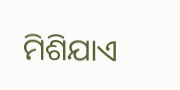ମିଶିଯାଏ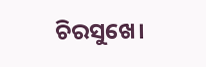ଚିରସୁଖେ।